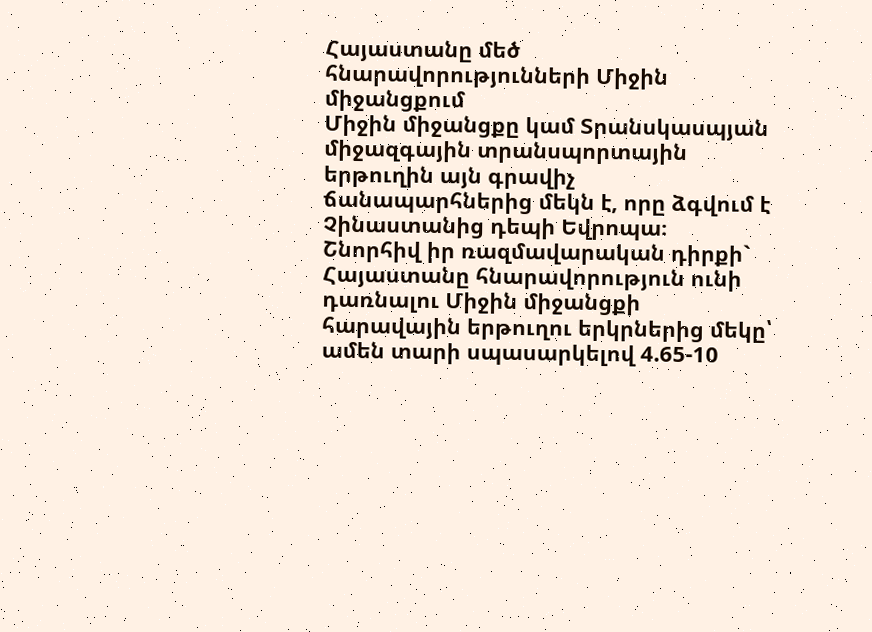Հայաստանը մեծ հնարավորությունների Միջին միջանցքում
Միջին միջանցքը կամ Տրանսկասպյան միջազգային տրանսպորտային երթուղին այն գրավիչ ճանապարհներից մեկն է, որը ձգվում է Չինաստանից դեպի Եվրոպա։
Շնորհիվ իր ռազմավարական դիրքի` Հայաստանը հնարավորություն ունի դառնալու Միջին միջանցքի հարավային երթուղու երկրներից մեկը՝ ամեն տարի սպասարկելով 4.65-10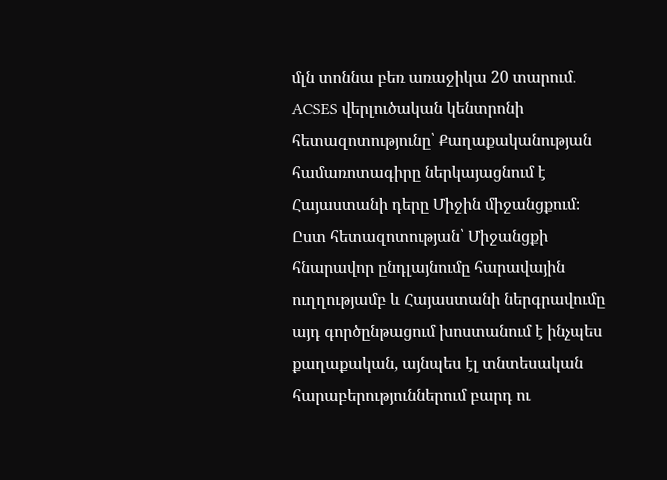մլն տոննա բեռ առաջիկա 20 տարում․ ACSES վերլուծական կենտրոնի հետազոտությունը՝ Քաղաքականության համառոտագիրը ներկայացնում է Հայաստանի դերը Միջին միջանցքում։
Ըստ հետազոտության՝ Միջանցքի հնարավոր ընդլայնումը հարավային ուղղությամբ և Հայաստանի ներգրավումը այդ գործընթացում խոստանում է ինչպես քաղաքական, այնպես էլ տնտեսական հարաբերություններում բարդ ու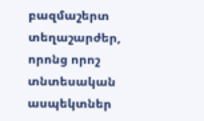բազմաշերտ տեղաշարժեր, որոնց որոշ տնտեսական ասպեկտներ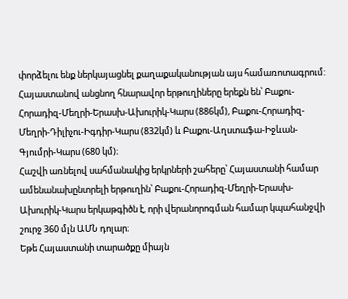փորձելու ենք ներկայացնել քաղաքականության այս համառոտագրում:
Հայաստանով անցնող հնարավոր երթուղիները երեքն են՝ Բաքու-Հորադիզ-Մեղրի-Երասխ-Ախուրիկ-Կարս (886կմ), Բաքու-Հորադիզ-Մեղրի-Դիլիչու-Իգդիր-Կարս (832կմ) և Բաքու-Աղստաֆա-Իջևան-Գյումրի-Կարս (680 կմ)։
Հաշվի առնելով սահմանակից երկրների շահերը՝ Հայաստանի համար ամենանախընտրելի երթուղին՝ Բաքու-Հորադիզ-Մեղրի-Երասխ-Ախուրիկ-Կարս երկաթգիծն է, որի վերանորոգման համար կպահանջվի շուրջ 360 մլն ԱՄՆ դոլար։
Եթե Հայաստանի տարածքը միայն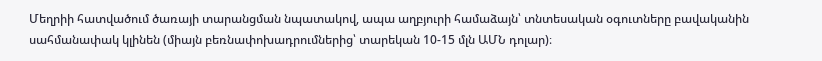Մեղրիի հատվածում ծառայի տարանցման նպատակով, ապա աղբյուրի համաձայն՝ տնտեսական օգուտները բավականին սահմանափակ կլինեն (միայն բեռնափոխադրումներից՝ տարեկան 10-15 մլն ԱՄՆ դոլար)։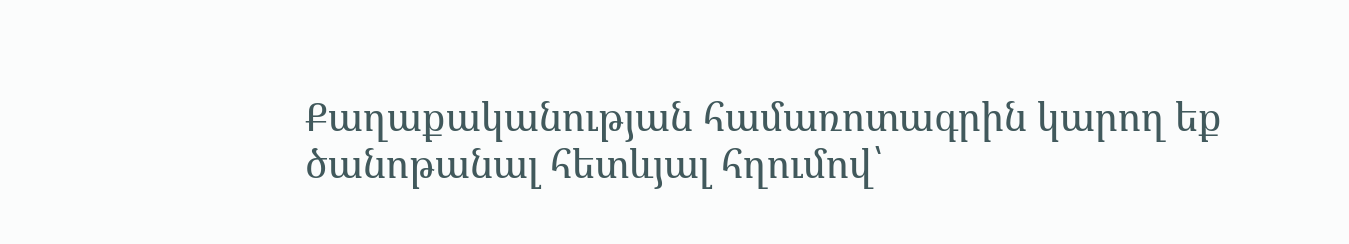Քաղաքականության համառոտագրին կարող եք ծանոթանալ հետևյալ հղումով՝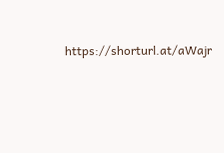https://shorturl.at/aWajr